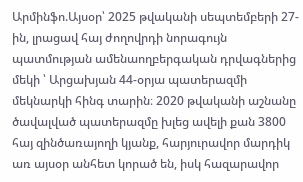Արմինֆո.Այսօր՝ 2025 թվականի սեպտեմբերի 27-ին, լրացավ հայ ժողովրդի նորագույն պատմության ամենաողբերգական դրվագներից մեկի ՝ Արցախյան 44-օրյա պատերազմի մեկնարկի հինգ տարին։ 2020 թվականի աշնանը ծավալված պատերազմը խլեց ավելի քան 3800 հայ զինծառայողի կյանք, հարյուրավոր մարդիկ առ այսօր անհետ կորած են, իսկ հազարավոր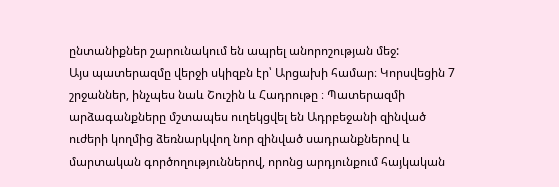ընտանիքներ շարունակում են ապրել անորոշության մեջ:
Այս պատերազմը վերջի սկիզբն էր՝ Արցախի համար։ Կորսվեցին 7 շրջաններ, ինչպես նաև Շուշին և Հադրութը ։ Պատերազմի արձագանքները մշտապես ուղեկցվել են Ադրբեջանի զինված ուժերի կողմից ձեռնարկվող նոր զինված սադրանքներով և մարտական գործողություններով, որոնց արդյունքում հայկական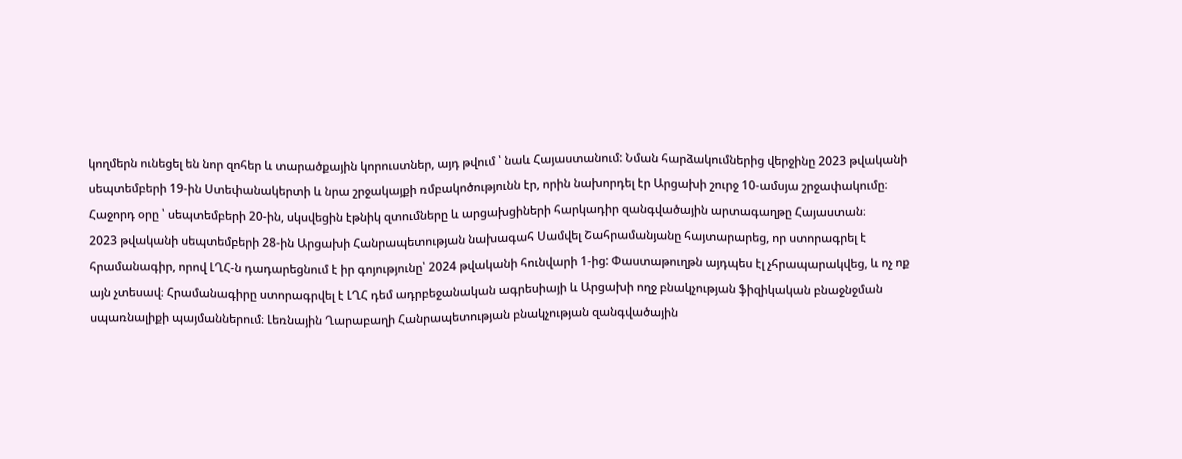կողմերն ունեցել են նոր զոհեր և տարածքային կորուստներ, այդ թվում ՝ նաև Հայաստանում: Նման հարձակումներից վերջինը 2023 թվականի սեպտեմբերի 19-ին Ստեփանակերտի և նրա շրջակայքի ռմբակոծությունն էր, որին նախորդել էր Արցախի շուրջ 10-ամսյա շրջափակումը։ Հաջորդ օրը ՝ սեպտեմբերի 20-ին, սկսվեցին էթնիկ զտումները և արցախցիների հարկադիր զանգվածային արտագաղթը Հայաստան։
2023 թվականի սեպտեմբերի 28-ին Արցախի Հանրապետության նախագահ Սամվել Շահրամանյանը հայտարարեց, որ ստորագրել է հրամանագիր, որով ԼՂՀ-ն դադարեցնում է իր գոյությունը՝ 2024 թվականի հունվարի 1-ից: Փաստաթուղթն այդպես էլ չհրապարակվեց, և ոչ ոք այն չտեսավ։ Հրամանագիրը ստորագրվել է ԼՂՀ դեմ ադրբեջանական ագրեսիայի և Արցախի ողջ բնակչության ֆիզիկական բնաջնջման սպառնալիքի պայմաններում։ Լեռնային Ղարաբաղի Հանրապետության բնակչության զանգվածային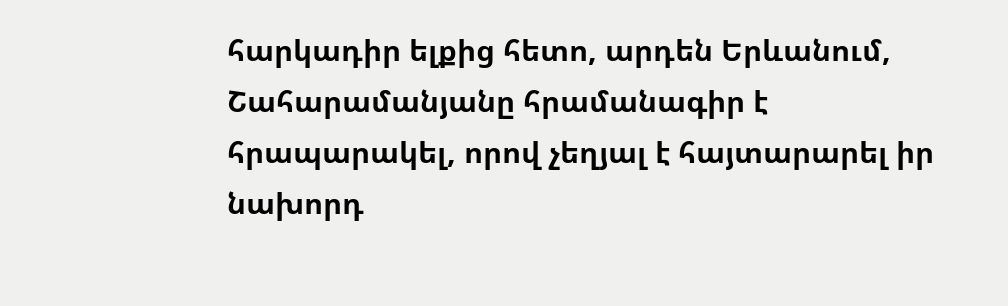հարկադիր ելքից հետո, արդեն Երևանում, Շահարամանյանը հրամանագիր է հրապարակել, որով չեղյալ է հայտարարել իր նախորդ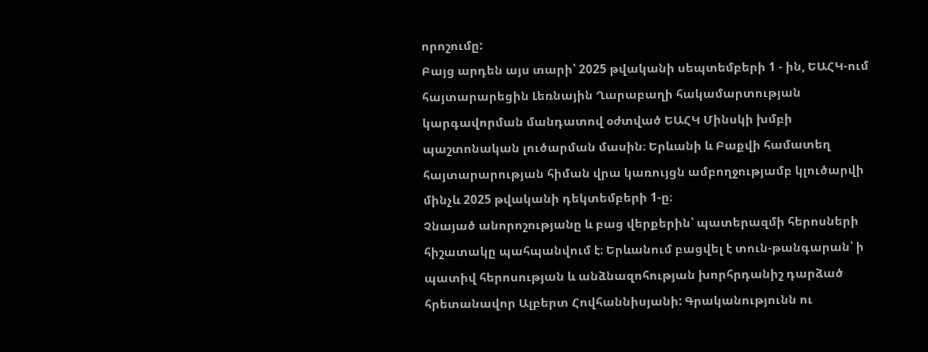որոշումը:
Բայց արդեն այս տարի՝ 2025 թվականի սեպտեմբերի 1 - ին, ԵԱՀԿ-ում հայտարարեցին Լեռնային Ղարաբաղի հակամարտության կարգավորման մանդատով օժտված ԵԱՀԿ Մինսկի խմբի պաշտոնական լուծարման մասին։ Երևանի և Բաքվի համատեղ հայտարարության հիման վրա կառույցն ամբողջությամբ կլուծարվի մինչև 2025 թվականի դեկտեմբերի 1-ը։
Չնայած անորոշությանը և բաց վերքերին՝ պատերազմի հերոսների հիշատակը պահպանվում է։ Երևանում բացվել է տուն-թանգարան՝ ի պատիվ հերոսության և անձնազոհության խորհրդանիշ դարձած հրետանավոր Ալբերտ Հովհաննիսյանի: Գրականությունն ու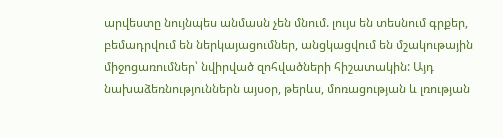արվեստը նույնպես անմասն չեն մնում. լույս են տեսնում գրքեր, բեմադրվում են ներկայացումներ, անցկացվում են մշակութային միջոցառումներ՝ նվիրված զոհվածների հիշատակին: Այդ նախաձեռնություններն այսօր, թերևս, մոռացության և լռության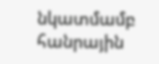նկատմամբ հանրային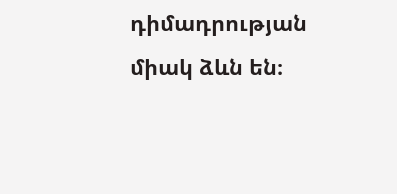դիմադրության միակ ձևն են։